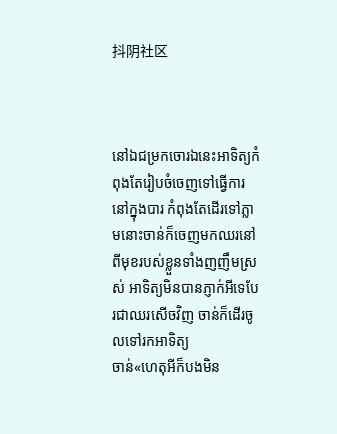抖阴社区



នៅឯជម្រកចោរឯនេះអាទិត្យកំពុងតែរៀបចំចេញទៅធ្វើការនៅក្នុងបារ កំពុងតែដើរទៅភ្លាមនោះចាន់ក៏ចេញមកឈរនៅពីមុខរបស់ខ្លួនទាំងញញឹមស្រស់ អាទិត្យមិនបានភ្ញាក់អីទេបែរជាឈរសើចវិញ ចាន់ក៏ដើរចូលទៅរកអាទិត្យ
ចាន់«ហេតុអីក៏បងមិន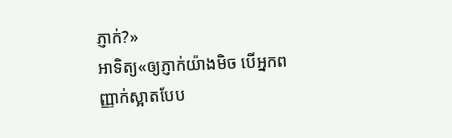ភ្ញាក់?»
អាទិត្យ«ឲ្យភ្ញាក់យ៉ាងមិច បើអ្នកពញ្ញាក់ស្អាតបែប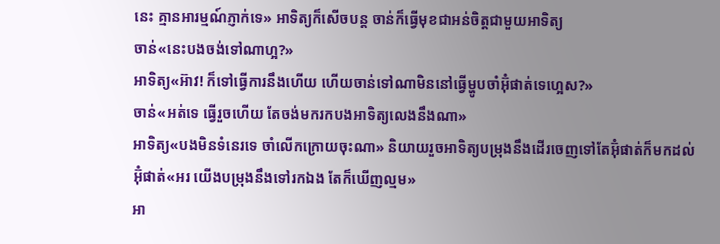នេះ គ្មានអារម្មណ៍ភ្ញាក់ទេ» អាទិត្យក៏សើចបន្ត ចាន់ក៏ធ្វើមុខជាអន់ចិត្តជាមួយអាទិត្យ
ចាន់«នេះបងចង់ទៅណាហ្អ?»
អាទិត្យ«អ៊ាវ! ក៏ទៅធ្វើការនឹងហើយ ហើយចាន់ទៅណាមិននៅធ្វើម្ហូបចាំអ៊ុំផាត់ទេហ្អេស?»
ចាន់«អត់ទេ ធ្វើរួចហើយ តែចង់មករកបងអាទិត្យលេងនឹងណា»
អាទិត្យ«បងមិនទំនេរទេ ចាំលើកក្រោយចុះណា» និយាយរួចអាទិត្យបម្រុងនឹងដើរចេញទៅតែអ៊ុំផាត់ក៏មកដល់
អ៊ុំផាត់«អរ យើងបម្រុងនឹងទៅរកឯង តែក៏ឃើញល្មម»
អា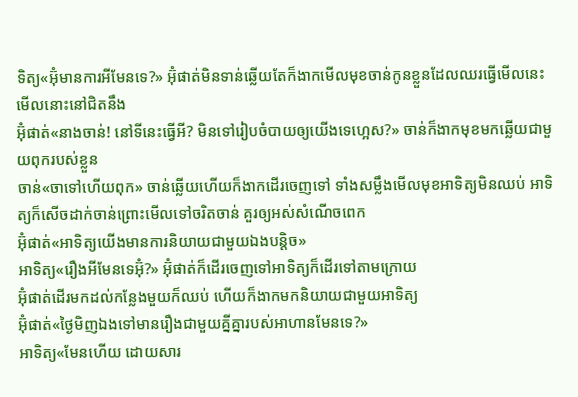ទិត្យ«អ៊ុំមានការអីមែនទេ?» អ៊ុំផាត់មិនទាន់ឆ្លើយតែក៏ងាកមើលមុខចាន់កូនខ្លួនដែលឈរធ្វើមើលនេះមើលនោះនៅជិតនឹង
អ៊ុំផាត់«នាងចាន់! នៅទីនេះធ្វើអី? មិនទៅរៀបចំបាយឲ្យយើងទេហ្អេស?» ចាន់ក៏ងាកមុខមកឆ្លើយជាមួយពុករបស់ខ្លួន
ចាន់«ចាទៅហើយពុក» ចាន់ឆ្លើយហើយក៏ងាកដើរចេញទៅ ទាំងសម្លឹងមើលមុខអាទិត្យមិនឈប់ អាទិត្យក៏សើចដាក់ចាន់ព្រោះមើលទៅចរិតចាន់ គួរឲ្យអស់សំណើចពេក
អ៊ុំផាត់«អាទិត្យយើងមានការនិយាយជាមួយឯងបន្តិច»
អាទិត្យ«រឿងអីមែនទេអ៊ុំ?» អ៊ុំផាត់ក៏ដើរចេញទៅអាទិត្យក៏ដើរទៅតាមក្រោយ
អ៊ុំផាត់ដើរមកដល់កន្លែងមួយក៏ឈប់ ហើយក៏ងាកមកនិយាយជាមួយអាទិត្យ
អ៊ុំផាត់«ថ្ងៃមិញឯងទៅមានរឿងជាមួយគ្នីគ្នារបស់អាហានមែនទេ?»
អាទិត្យ«មែនហើយ ដោយសារ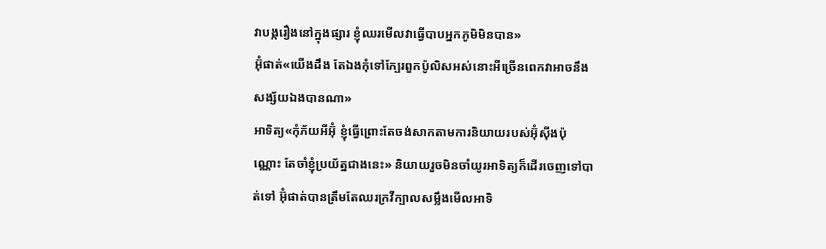វាបង្ករឿងនៅក្នុងផ្សារ ខ្ញុំឈរមើលវាធ្វើបាបអ្នកភូមិមិនបាន»
អ៊ុំផាត់«យើងដឹង តែឯងកុំទៅក្បែរពួកប៉ូលិសអស់នោះអីច្រើនពេកវាអាចនឹងសង្ស័យឯងបានណា»
អាទិត្យ«កុំភ័យអីអ៊ុំ ខ្ញុំធ្វើព្រោះតែចង់សាកតាមការនិយាយរបស់អ៊ុំស៊ីងប៉ុណ្ណោះ តែចាំខ្ញុំប្រយ័ត្នជាងនេះ» និយាយរួចមិនចាំយូរអាទិត្យក៏ដើរចេញទៅបាត់ទៅ អ៊ុំផាត់បានត្រឹមតែឈរក្រវីក្បាលសម្លឹងមើលអាទិ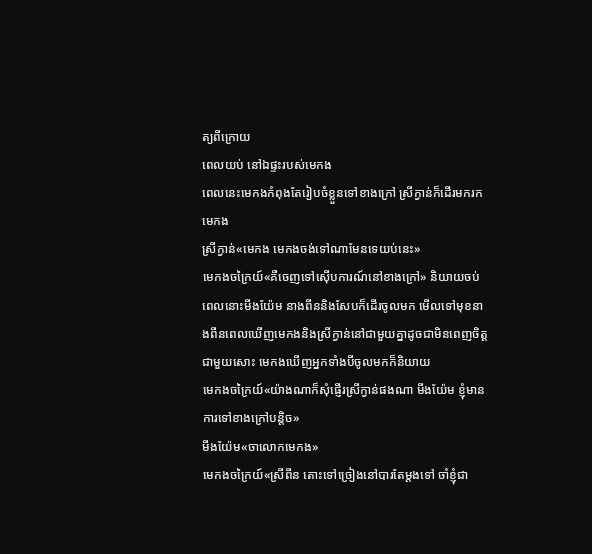ត្យពីក្រោយ
ពេលយប់ នៅឯផ្ទះរបស់មេកង
ពេលនេះមេកងកំពុងតែរៀបចំខ្លួនទៅខាងក្រៅ ស្រីក្វាន់ក៏ដើរមករកមេកង
ស្រីក្វាន់«មេកង មេកងចង់ទៅណាមែនទេយប់នេះ»
មេកងចក្រៃយ៍«គឺចេញទៅស៊ើបការណ៍នៅខាងក្រៅ» និយាយចប់ពេលនោះមីងយ៉ែម នាងពីននិងសែបក៏ដើរចូលមក មើលទៅមុខនាងពីនពេលឃើញមេកងនិងស្រីក្វាន់នៅជាមួយគ្នាដូចជាមិនពេញចិត្តជាមួយសោះ មេកងឃើញអ្នកទាំងបីចូលមកក៏និយាយ
មេកងចក្រៃយ៍«យ៉ាងណាក៏សុំផ្ញើរស្រីក្វាន់ផងណា មីងយ៉ែម ខ្ញុំមានការទៅខាងក្រៅបន្តិច»
មីងយ៉ែម«ចាលោកមេកង»
មេកងចក្រៃយ៍«ស្រីពីន តោះទៅច្រៀងនៅបារតែម្ដងទៅ ចាំខ្ញុំជា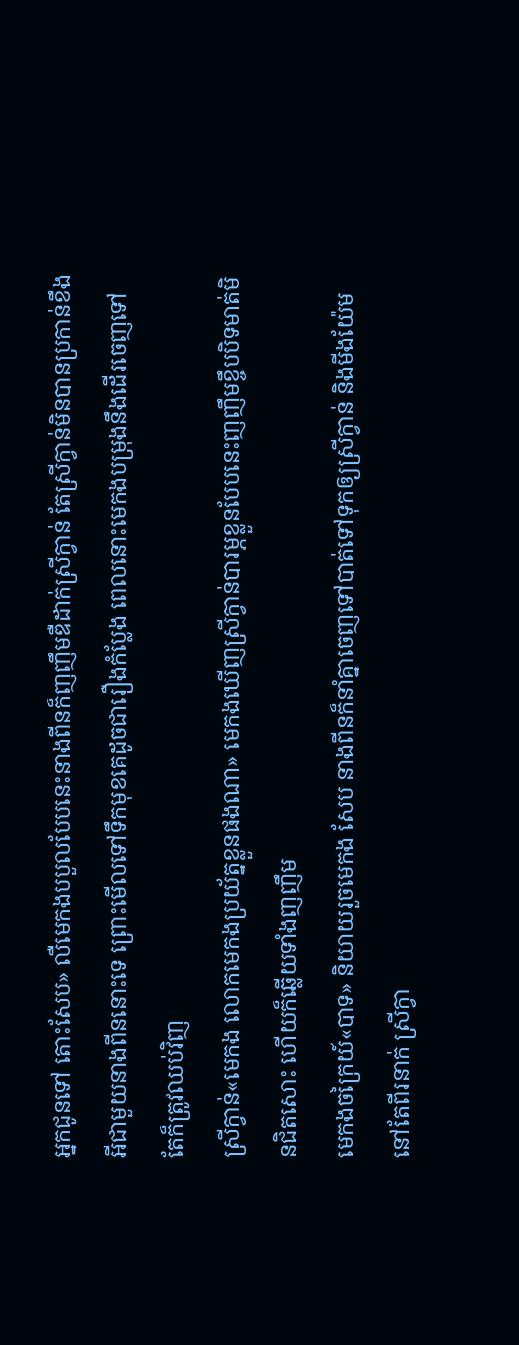អ្នកជូនទៅ តោះសែប» លឺមេកងបបួលបែបនេះនាងពីនក៏ញញឹមឌឺដាក់ស្រីក្វាន់ តែស្រីក្វាន់មិនបានប្រកាន់ខឹងអីជាមួយនាងពីននោះទេ ព្រោះមើលទៅទឹកមុខគេដូចជារឿងកំប្លែង ពេលនោះមេកងបម្រុងនឹងដើរចេញទៅតែក៏ត្រូវឈប់វិញ
ស្រីក្វាន់«មេកង លោកមេកងប្រយ័ត្នខ្លួនផងណា» មេកងឃើញស្រីក្វាន់បារម្ភខ្លួនបែបនេះញញឹមខ្ចឹបបិទមាត់មិនជិតសោះ ហើយក៏ឆ្លើយទាំងញញឹម
មេកងចក្រៃយ៍«បាទ» និយាយរួចមេកង សែប នាងពីនក៏នាំគ្នាចេញទៅបាត់ទៅទុកឲ្យស្រីក្វាន់ និងមីងយ៉ែមនៅតែពីរនាក់ ស្រីក្វា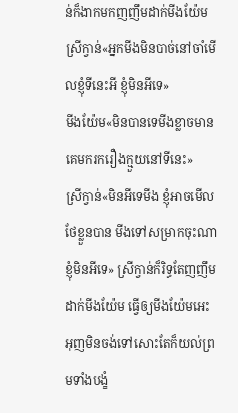ន់ក៏ងាកមកញញឹមដាក់មីងយ៉ែម
ស្រីក្វាន់«អ្នកមីងមិនបាច់នៅចាំមើលខ្ញុំទីនេះអី ខ្ញុំមិនអីទេ»
មីងយ៉ែម«មិនបានទេមីងខ្លាចមានគេមករករឿងក្មួយនៅទីនេះ»
ស្រីក្វាន់«មិនអីទេមីង ខ្ញុំអាចមើលថែខ្លួនបាន មីងទៅសម្រាកចុះណាខ្ញុំមិនអីទេ» ស្រីក្វាន់ក៏រិទ្ធតែញញឹមដាក់មីងយ៉ែម ធ្វើឲ្យមីងយ៉ែមអេះអុញមិនចង់ទៅសោះតែក៏យល់ព្រមទាំងបង្ខំ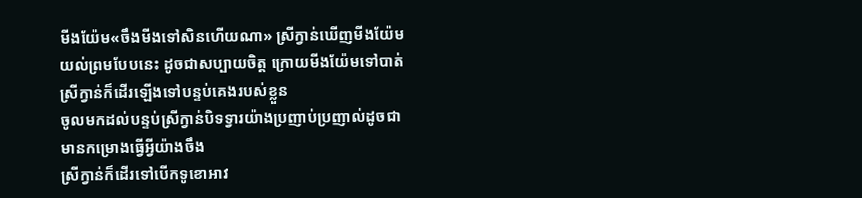មីងយ៉ែម«ចឹងមីងទៅសិនហើយណា» ស្រីក្វាន់ឃើញមីងយ៉ែមយល់ព្រមបែបនេះ ដូចជាសប្បាយចិត្ត ក្រោយមីងយ៉ែមទៅបាត់ ស្រីក្វាន់ក៏ដើរឡើងទៅបន្ទប់គេងរបស់ខ្លួន
ចូលមកដល់បន្ទប់ស្រីក្វាន់បិទទ្វារយ៉ាងប្រញាប់ប្រញាល់ដូចជាមានកម្រោងធ្វើអ្វីយ៉ាងចឹង
ស្រីក្វាន់ក៏ដើរទៅបើកទូខោអាវ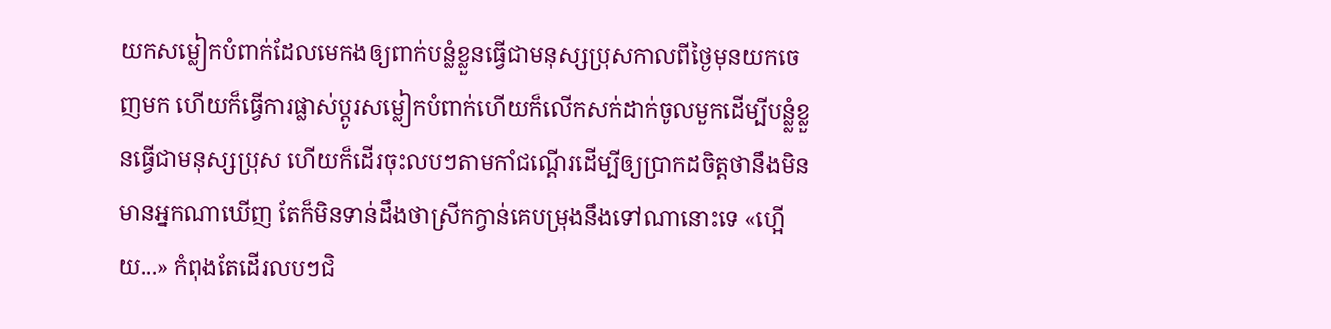យកសម្លៀកបំពាក់ដែលមេកងឲ្យពាក់បន្លំខ្លួនធ្វើជាមនុស្សប្រុសកាលពីថ្ងៃមុនយកចេញមក ហើយក៏ធ្វើការផ្លាស់ប្ដូរសម្លៀកបំពាក់ហើយក៏លើកសក់ដាក់ចូលមួកដើម្បីបន្លំ្លខ្លួនធ្វើជាមនុស្សប្រុស ហើយក៏ដើរចុះលបៗតាមកាំជណ្ដើរដើម្បីឲ្យប្រាកដចិត្តថានឹងមិនមានអ្នកណាឃើញ តែក៏មិនទាន់ដឹងថាស្រីកក្វាន់គេបម្រុងនឹងទៅណានោះទេ «ហ្អើយ...» កំពុងតែដើរលបៗជិ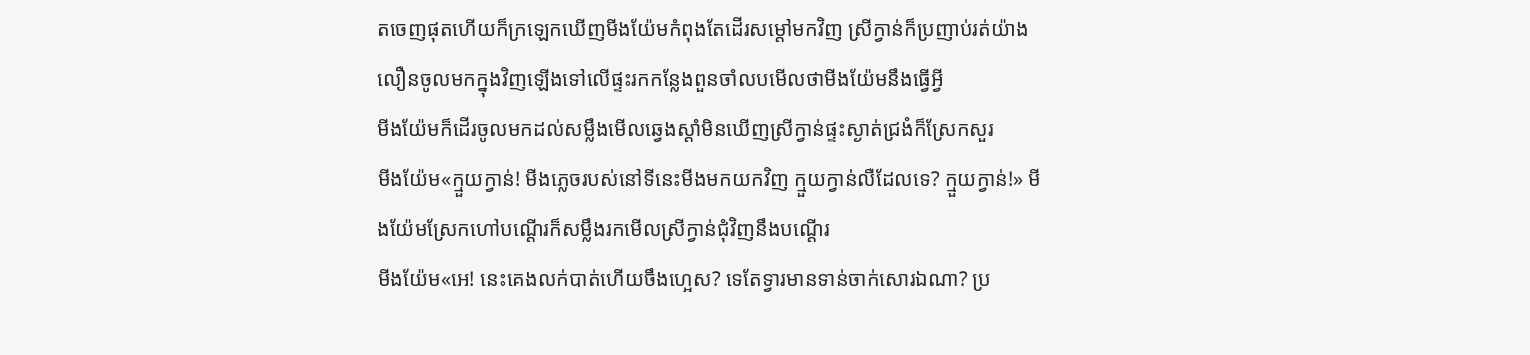តចេញផុតហើយក៏ក្រឡេកឃើញមីងយ៉ែមកំពុងតែដើរសម្ដៅមកវិញ ស្រីក្វាន់ក៏ប្រញាប់រត់យ៉ាងលឿនចូលមកក្នុងវិញឡើងទៅលើផ្ទះរកកន្លែងពួនចាំលបមើលថាមីងយ៉ែមនឹងធ្វើអ្វី
មីងយ៉ែមក៏ដើរចូលមកដល់សម្លឹងមើលឆ្វេងស្ដាំមិនឃើញស្រីក្វាន់ផ្ទះស្ងាត់ជ្រងំក៏ស្រែកសួរ
មីងយ៉ែម«ក្មួយក្វាន់! មីងភ្លេចរបស់នៅទីនេះមីងមកយកវិញ ក្មួយក្វាន់លឺដែលទេ? ក្មួយក្វាន់!» មីងយ៉ែមស្រែកហៅបណ្ដើរក៏សម្លឹងរកមើលស្រីក្វាន់ជុំវិញនឹងបណ្ដើរ
មីងយ៉ែម«អេ! នេះគេងលក់បាត់ហើយចឹងហ្អេស? ទេតែទ្វារមានទាន់ចាក់សោរឯណា? ប្រ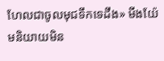ហែលជាចូលមុជទឹកទេដឹង» មីងយ៉ែមនិយាយមិន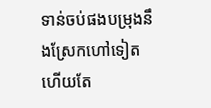ទាន់ចប់ផងបម្រុងនឹងស្រែកហៅទៀតហើយតែ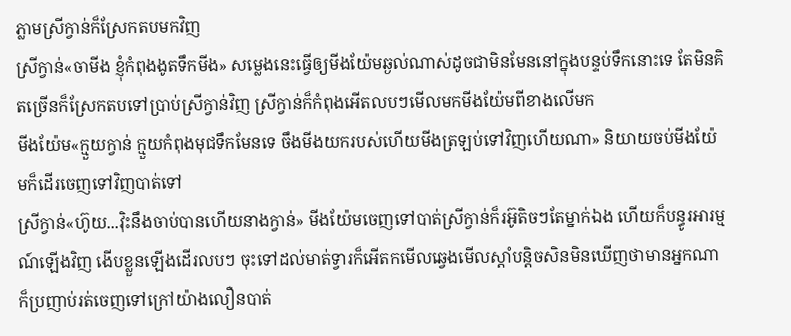ភ្លាមស្រីក្វាន់ក៏ស្រែកតបមកវិញ
ស្រីក្វាន់«ចាមីង ខ្ញុំកំពុងងូតទឹកមីង» សម្លេងនេះធ្វើឲ្យមីងយ៉ែមឆ្ងល់ណាស់ដូចជាមិនមែននៅក្នុងបន្ទប់ទឹកនោះទេ តែមិនគិតច្រើនក៏ស្រែកតបទៅប្រាប់ស្រីក្វាន់វិញ ស្រីក្វាន់ក៏កំពុងអើតលបៗមើលមកមីងយ៉ែមពីខាងលើមក
មីងយ៉ែម«ក្មួយក្វាន់ ក្មួយកំពុងមុជទឹកមែនទេ ចឹងមីងយករបស់ហើយមីងត្រឡប់ទៅវិញហើយណា» និយាយចប់មីងយ៉ែមក៏ដើរចេញទៅវិញបាត់ទៅ
ស្រីក្វាន់«ហ៊ូយ...វ៉ិះនឹងចាប់បានហើយនាងក្វាន់» មីងយ៉ែមចេញទៅបាត់ស្រីក្វាន់ក៏រអ៊ូតិចៗតែម្នាក់ឯង ហើយក៏បន្ធូរអារម្មណ៍ឡើងវិញ ងើបខ្លួនឡើងដើរលបៗ ចុះទៅដល់មាត់ទ្វារក៏អើតកមើលឆ្វេងមើលស្ដាំបន្តិចសិនមិនឃើញថាមានអ្នកណាក៏ប្រញាប់រត់ចេញទៅក្រៅយ៉ាងលឿនបាត់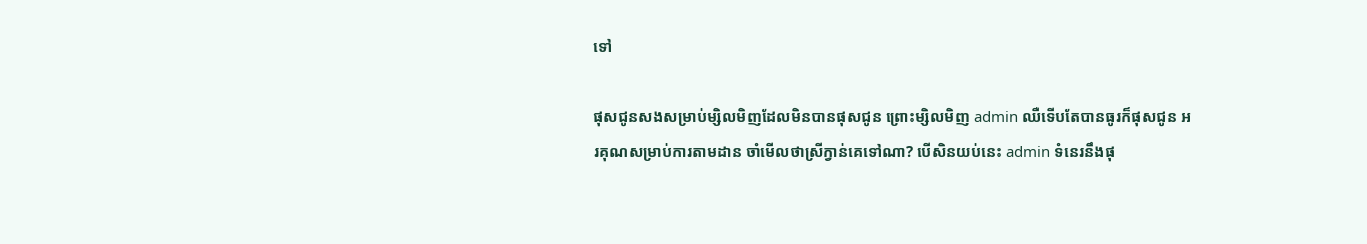ទៅ

ផុសជូនសងសម្រាប់ម្សិលមិញដែលមិនបានផុសជូន ព្រោះម្សិលមិញ admin ឈឺទើបតែបានធូរក៏ផុសជូន អរគុណសម្រាប់ការតាមដាន ចាំមើលថាស្រីក្វាន់គេទៅណា? បើសិនយប់នេះ admin ទំនេរនឹងផុ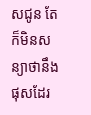សជូន តែក៏មិនសន្យាថានឹងផុសដែរ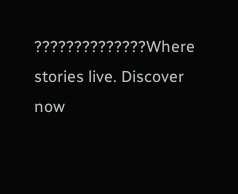??????????????Where stories live. Discover now